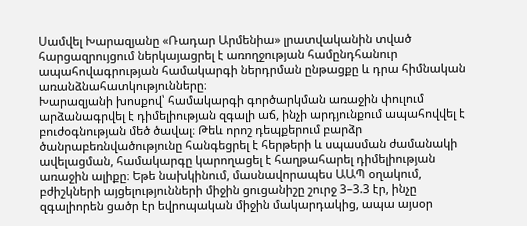Սամվել Խարազյանը «Ռադար Արմենիա» լրատվականին տված հարցազրույցում ներկայացրել է առողջության համընդհանուր ապահովագրության համակարգի ներդրման ընթացքը և դրա հիմնական առանձնահատկությունները։
Խարազյանի խոսքով՝ համակարգի գործարկման առաջին փուլում արձանագրվել է դիմելիության զգալի աճ, ինչի արդյունքում ապահովվել է բուժօգնության մեծ ծավալ։ Թեև որոշ դեպքերում բարձր ծանրաբեռնվածությունը հանգեցրել է հերթերի և սպասման ժամանակի ավելացման, համակարգը կարողացել է հաղթահարել դիմելիության առաջին ալիքը։ Եթե նախկինում, մասնավորապես ԱԱՊ օղակում, բժիշկների այցելությունների միջին ցուցանիշը շուրջ 3–3.3 էր, ինչը զգալիորեն ցածր էր եվրոպական միջին մակարդակից, ապա այսօր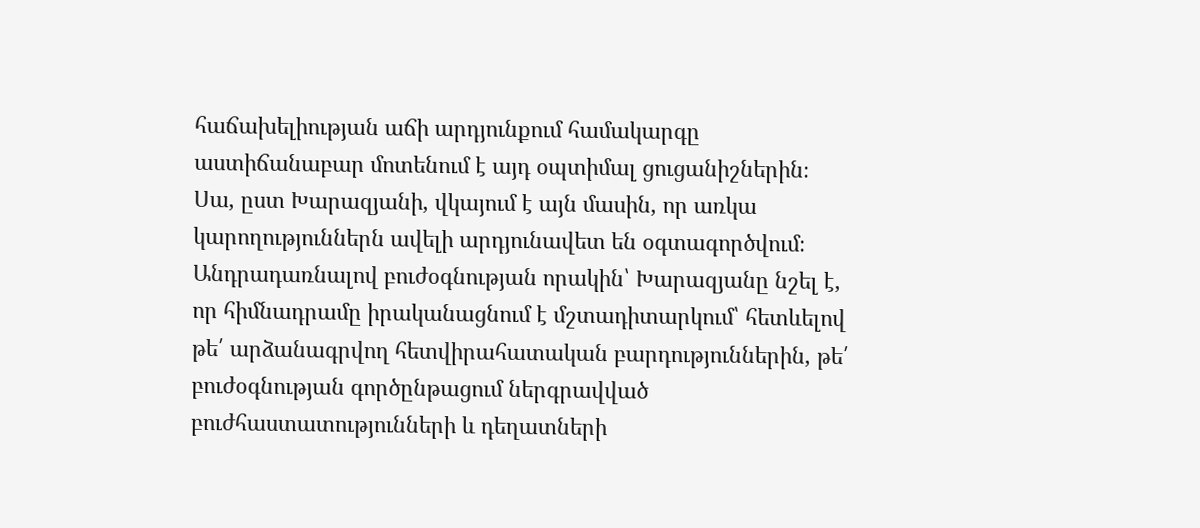հաճախելիության աճի արդյունքում համակարգը աստիճանաբար մոտենում է այդ օպտիմալ ցուցանիշներին։ Սա, ըստ Խարազյանի, վկայում է այն մասին, որ առկա կարողություններն ավելի արդյունավետ են օգտագործվում։
Անդրադառնալով բուժօգնության որակին՝ Խարազյանը նշել է, որ հիմնադրամը իրականացնում է մշտադիտարկում՝ հետևելով թե՛ արձանագրվող հետվիրահատական բարդություններին, թե՛ բուժօգնության գործընթացում ներգրավված բուժհաստատությունների և դեղատների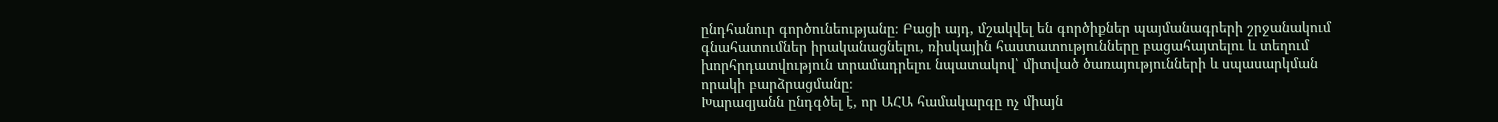ընդհանուր գործունեությանը։ Բացի այդ, մշակվել են գործիքներ պայմանագրերի շրջանակում գնահատումներ իրականացնելու, ռիսկային հաստատությունները բացահայտելու և տեղում խորհրդատվություն տրամադրելու նպատակով՝ միտված ծառայությունների և սպասարկման որակի բարձրացմանը։
Խարազյանն ընդգծել է, որ ԱՀԱ համակարգը ոչ միայն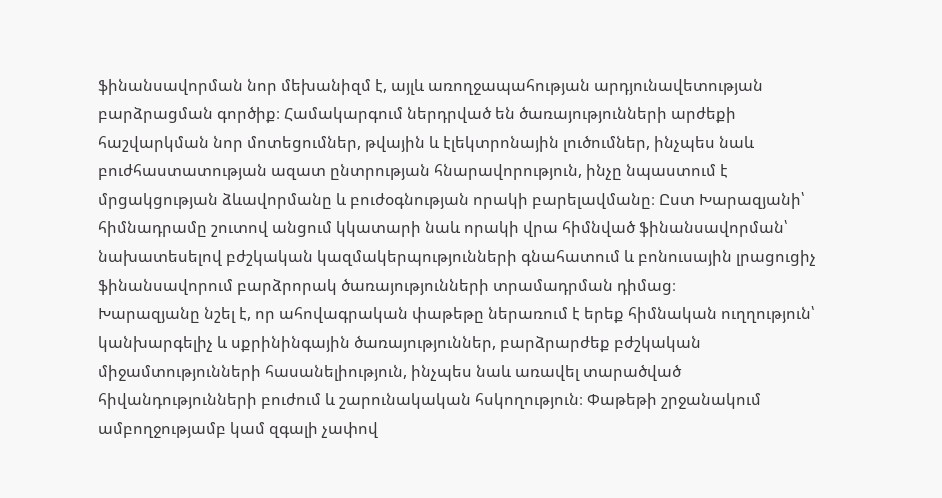ֆինանսավորման նոր մեխանիզմ է, այլև առողջապահության արդյունավետության բարձրացման գործիք։ Համակարգում ներդրված են ծառայությունների արժեքի հաշվարկման նոր մոտեցումներ, թվային և էլեկտրոնային լուծումներ, ինչպես նաև բուժհաստատության ազատ ընտրության հնարավորություն, ինչը նպաստում է մրցակցության ձևավորմանը և բուժօգնության որակի բարելավմանը։ Ըստ Խարազյանի՝ հիմնադրամը շուտով անցում կկատարի նաև որակի վրա հիմնված ֆինանսավորման՝ նախատեսելով բժշկական կազմակերպությունների գնահատում և բոնուսային լրացուցիչ ֆինանսավորում բարձրորակ ծառայությունների տրամադրման դիմաց։
Խարազյանը նշել է, որ ահովագրական փաթեթը ներառում է երեք հիմնական ուղղություն՝ կանխարգելիչ և սքրինինգային ծառայություններ, բարձրարժեք բժշկական միջամտությունների հասանելիություն, ինչպես նաև առավել տարածված հիվանդությունների բուժում և շարունակական հսկողություն։ Փաթեթի շրջանակում ամբողջությամբ կամ զգալի չափով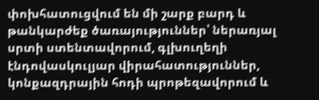փոխհատուցվում են մի շարք բարդ և թանկարժեք ծառայություններ՝ ներառյալ սրտի ստենտավորում, գլխուղեղի էնդովասկուլյար վիրահատություններ, կոնքազդրային հոդի պրոթեզավորում և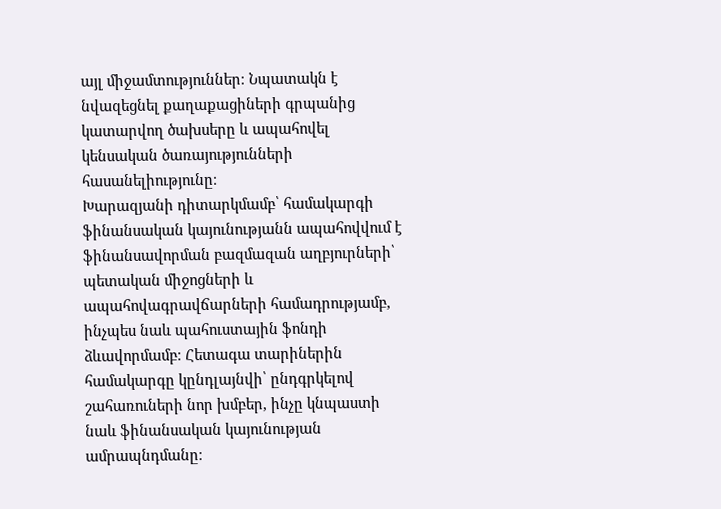այլ միջամտություններ։ Նպատակն է նվազեցնել քաղաքացիների գրպանից կատարվող ծախսերը և ապահովել կենսական ծառայությունների հասանելիությունը։
Խարազյանի դիտարկմամբ՝ համակարգի ֆինանսական կայունությանն ապահովվում է ֆինանսավորման բազմազան աղբյուրների՝ պետական միջոցների և ապահովագրավճարների համադրությամբ, ինչպես նաև պահուստային ֆոնդի ձևավորմամբ։ Հետագա տարիներին համակարգը կընդլայնվի՝ ընդգրկելով շահառուների նոր խմբեր, ինչը կնպաստի նաև ֆինանսական կայունության ամրապնդմանը։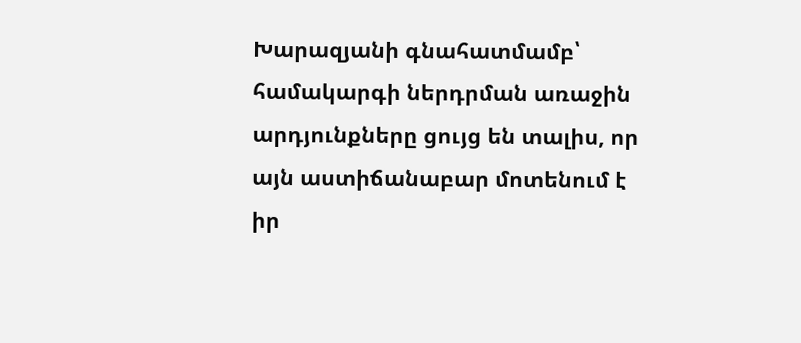Խարազյանի գնահատմամբ՝ համակարգի ներդրման առաջին արդյունքները ցույց են տալիս, որ այն աստիճանաբար մոտենում է իր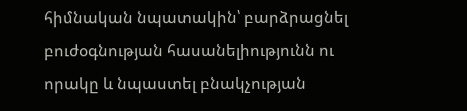հիմնական նպատակին՝ բարձրացնել բուժօգնության հասանելիությունն ու որակը և նպաստել բնակչության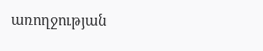առողջության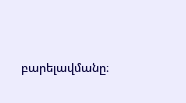բարելավմանը։